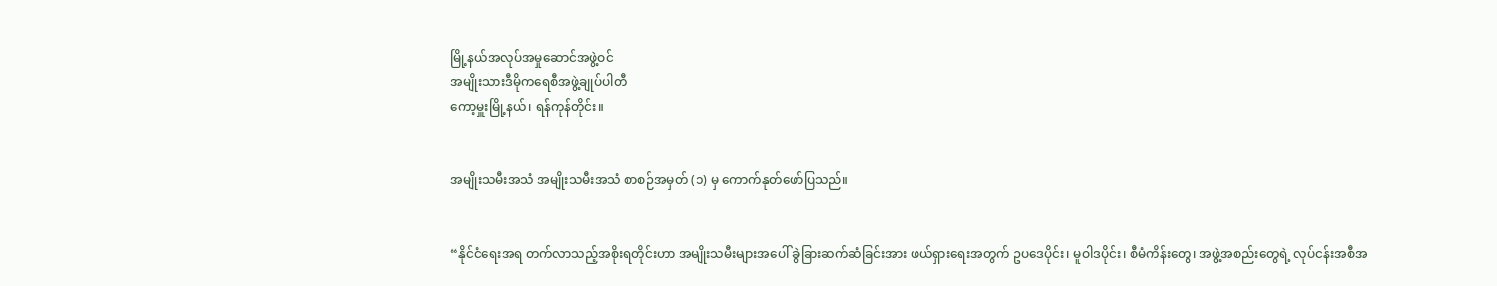မြို့နယ်အလုပ်အမှုဆောင်အဖွဲ့ဝင်
အမျိုးသားဒီမိုကရေစီအဖွဲ့ချုပ်ပါတီ
ကော့မှူးမြို့နယ်၊ ရန်ကုန်တိုင်း။


အမျိုးသမီးအသံ အမျိုးသမီးအသံ စာစဉ်အမှတ် (၁) မှ ကောက်နုတ်ဖော်ပြသည်။


“နိုင်ငံရေးအရ တက်လာသည့်အစိုးရတိုင်းဟာ အမျိုးသမီးများအပေါ် ခွဲခြားဆက်ဆံခြင်းအား ဖယ်ရှားရေးအတွက် ဥပဒေပိုင်း၊ မူဝါဒပိုင်း၊ စီမံကိန်းတွေ၊ အဖွဲ့အစည်းတွေရဲ့ လုပ်ငန်းအစီအ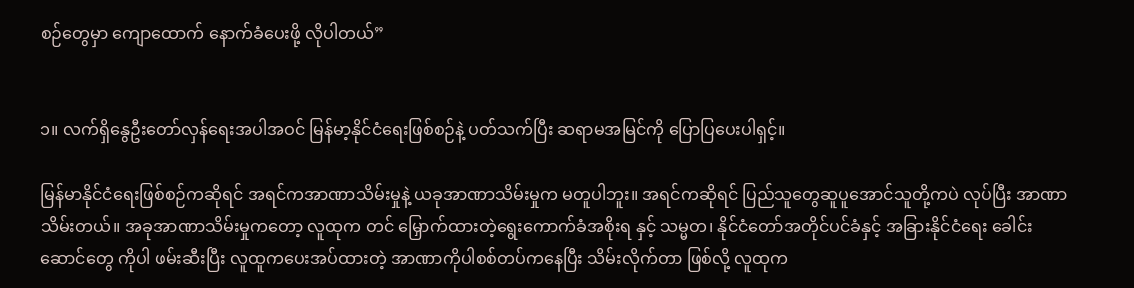စဉ်တွေမှာ ကျောထောက် နောက်ခံပေးဖို့ လိုပါတယ်”


၁။ လက်ရှိနွေဦးတော်လှန်ရေးအပါအဝင် မြန်မာ့နိုင်ငံရေးဖြစ်စဉ်နဲ့ ပတ်သက်ပြီး ဆရာမအမြင်ကို ပြောပြပေးပါရှင့်။

မြန်မာနိုင်ငံရေးဖြစ်စဉ်ကဆိုရင် အရင်ကအာဏာသိမ်းမှုနဲ့ ယခုအာဏာသိမ်းမှုက မတူပါဘူး။ အရင်ကဆိုရင် ပြည်သူတွေဆူပူ‌အောင်သူတို့ကပဲ လုပ်ပြီး အာဏာသိမ်းတယ်။ အခုအာဏာသိမ်းမှုကတော့ လူထုက တင် မြှောက်ထားတဲ့ရွေးကောက်ခံအစိုးရ နှင့် သမ္မတ၊ နိုင်ငံတော်အတိုင်ပင်ခံနှင့် အခြားနိုင်ငံရေး‌ ခေါင်းဆောင်တွေ ကိုပါ ဖမ်းဆီးပြီး လူထူကပေးအပ်ထားတဲ့ အာဏာကိုပါစစ်တပ်ကနေပြီး သိမ်းလိုက်တာ ဖြစ်လို့ လူထုက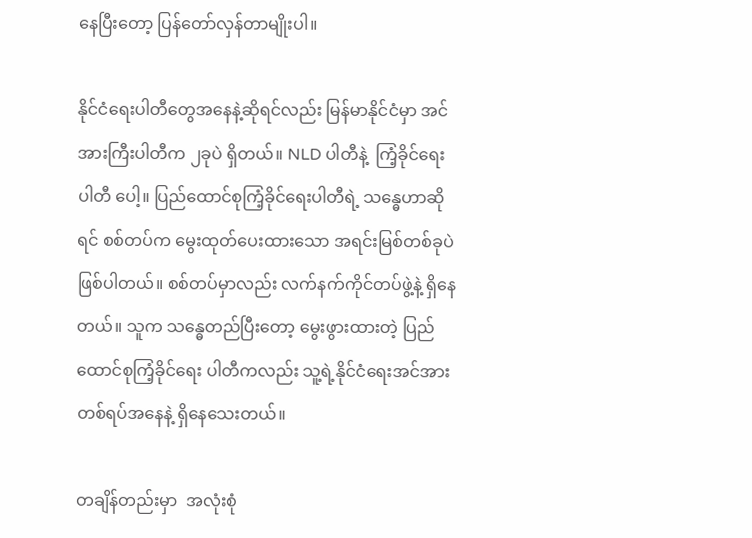နေပြီးတော့ ပြန်တော်လှန်တာမျိုးပါ။

နိုင်ငံရေးပါတီတွေအနေနဲ့ဆိုရင်လည်း မြန်မာနိုင်ငံမှာ အင်အားကြီးပါတီက ၂ခုပဲ ရှိတယ်။ NLD ပါတီနဲ့  ကြံ့ခိုင်ရေးပါတီ ပေါ့။ ပြည်ထောင်စုကြံ့ခိုင်ရေးပါတီရဲ့ သန္ဓေဟာဆိုရင် စစ်တပ်က မွေးထုတ်ပေးထားသော အရင်းမြစ်တစ်ခုပဲ ဖြစ်ပါတယ်။ စစ်တပ်မှာလည်း လက်နက်ကိုင်တပ်ဖွဲ့နဲ့ ရှိနေတယ်။ သူက သန္ဓေတည်ပြီးတော့ မွေးဖွားထားတဲ့ ပြည်ထောင်စုကြံ့ခိုင်ရေး ပါတီကလည်း သူ့ရဲ့နိုင်ငံရေးအင်အားတစ်ရပ်အနေနဲ့ ရှိနေသေးတယ်။

တချိန်တည်းမှာ  အလုံးစုံ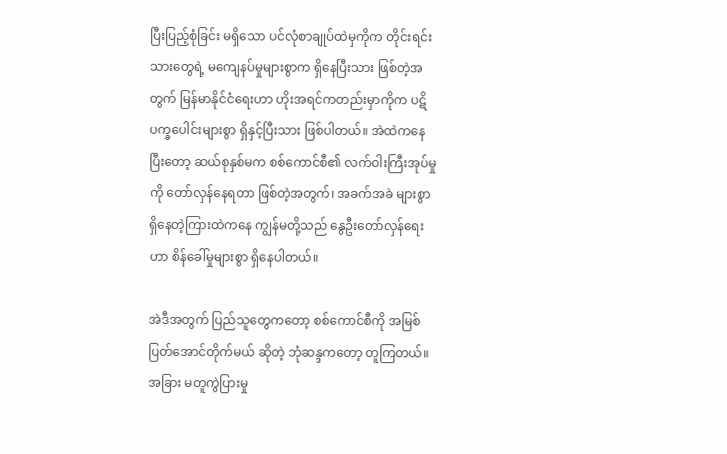ပြီးပြည့်စုံခြင်း မရှိသော ပင်လုံစာချုပ်ထဲမှကိုက တိုင်းရင်းသားတွေရဲ့ မကျေနပ်မှုများစွာက ရှိနေပြီးသား ဖြစ်တဲ့အတွက် မြန်မာနိုင်ငံ‌ရေးဟာ ဟိုးအရင်ကတည်းမှာကိုက ပဋိပက္ခပေါင်းများစွာ ရှိနှင့်ပြီးသား ဖြစ်ပါတယ်။ အဲထဲကနေ ပြီးတော့ ဆယ်စုနှစ်မက စစ်ကောင်စီ၏ လက်ဝါးကြီးအုပ်မှုကို တော်လှန်နေရတာ ဖြစ်တဲ့အတွက်၊ အခက်အခဲ များစွာ ရှိနေတဲ့ကြားထဲကနေ ကျွန်မတို့သည် နွေဦးတော်လှန်ရေးဟာ စိန်ခေါ်မှုများစွာ ရှိနေပါတယ်။

အဲဒီအတွက် ပြည်သူတွေကတော့ စစ်ကောင်စီကို အမြစ်ပြတ်အောင်တိုက်မယ် ဆိုတဲ့ ဘုံဆန္ဒကတော့ တူကြတယ်။ အခြား မတူကွဲပြားမှု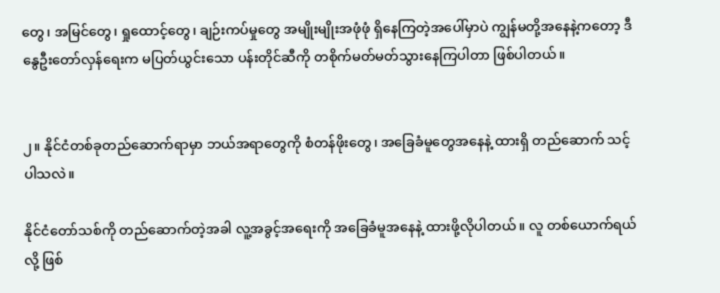တွေ၊ အမြင်တွေ၊ ရှုထောင့်တွေ၊ ချဉ်းကပ်မှုတွေ အမျိုးမျိုးအဖုံဖုံ ရှိနေကြတဲ့အပေါ်မှာပဲ ကျွန်မတို့အနေနဲ့ကတော့ ဒီနွေဦးတော်လှန်ရေးက မပြတ်ယွင်းသော ပန်းတိုင်ဆီကို တစိုက်မတ်မတ်သွားနေကြပါတာ ဖြစ်ပါတယ်။


၂။ နိုင်ငံတစ်ခုတည်ဆောက်ရာမှာ ဘယ်အရာတွေကို စံတန်ဖိုးတွေ၊ အခြေခံမူတွေအနေနဲ့ ထားရှိ တည်ဆောက် သင့်ပါသလဲ။

နိုင်ငံတော်သစ်ကို တည်ဆောက်တဲ့အခါ လူ့အခွင့်အရေးကို အခြေခံမူအနေနဲ့ ထားဖို့လိုပါတယ်။ လူ တစ်ယောက်ရယ်လို့ ဖြစ်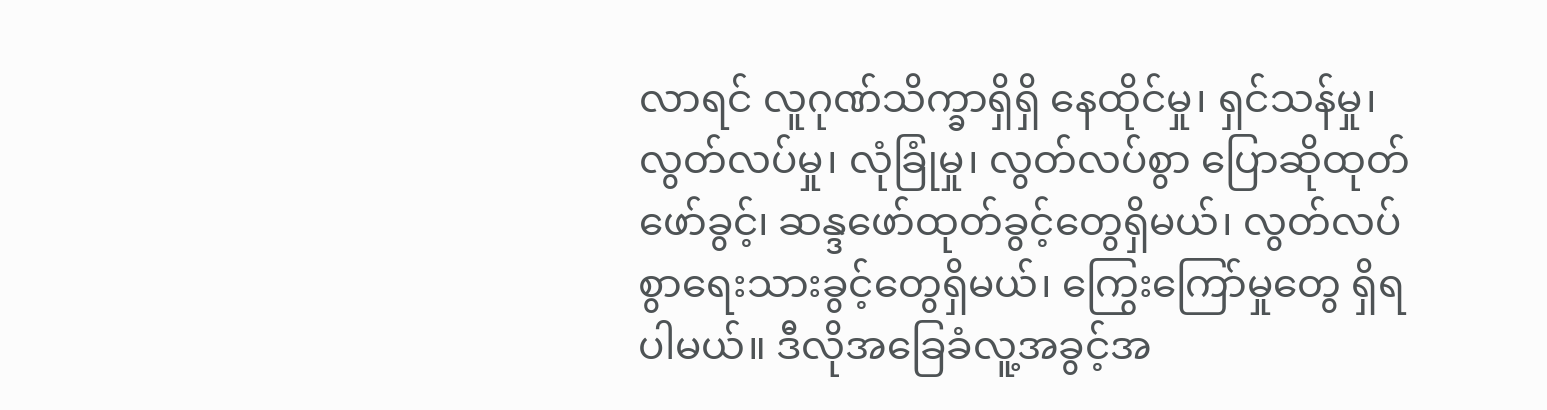လာရင် လူဂုဏ်သိက္ခာရှိရှိ နေထိုင်မှု၊ ရှင်သန်မှု၊ လွတ်လပ်မှု၊ လုံခြုံမှု၊ လွတ်လပ်စွာ ပြောဆိုထုတ်ဖော်ခွင့်၊ ဆန္ဒဖော်ထုတ်ခွင့်တွေရှိမယ်၊ လွတ်လပ်စွာရေးသားခွင့်တွေရှိမယ်၊ ကြွေးကြော်မှုတွေ ရှိရပါမယ်။ ဒီလိုအခြေခံလူ့အခွင့်အ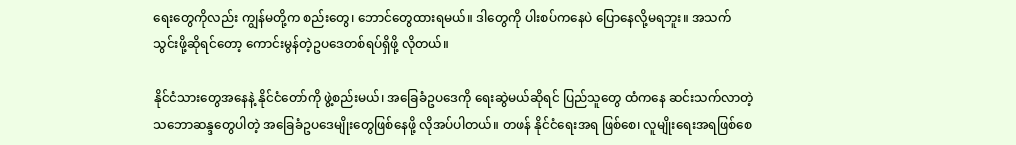ရေးတွေကိုလည်း ကျွန်မတို့က စည်းတွေ၊ ဘောင်တွေထားရမယ်။ ဒါတွေကို ပါးစပ်ကနေပဲ ပြောနေလို့မရဘူး။ အသက်သွင်းဖို့ဆိုရင်တော့ ကောင်းမွန်တဲ့ဥပဒေတစ်ရပ်ရှိဖို့ လိုတယ်။

နိုင်ငံသားတွေအနေနဲ့ နိုင်ငံတော်ကို ဖွဲ့စည်းမယ်၊ အခြေခံဥပဒေကို ရေးဆွဲမယ်ဆိုရင် ပြည်သူတွေ ထံကနေ ဆင်းသက်လာတဲ့ သဘောဆန္ဒတွေပါတဲ့ အခြေခံဥပဒေမျိုးတွေဖြစ်နေဖို့ လိုအပ်ပါတယ်။ တဖန် နိုင်ငံရေးအရ ဖြစ်စေ၊ လူမျိုးရေးအရဖြစ်စေ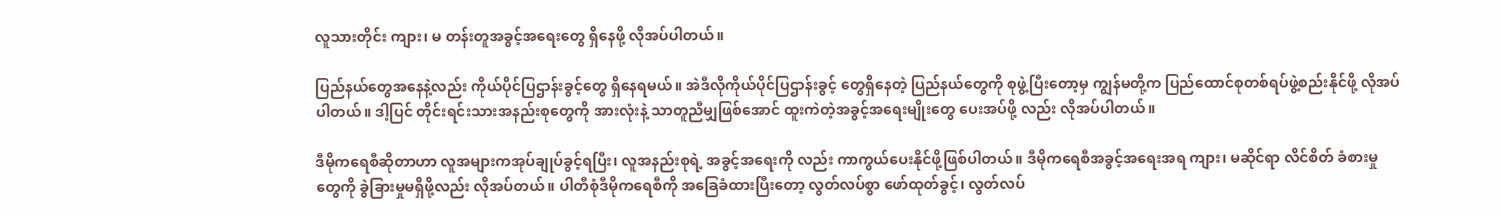လူသားတိုင်း ကျား၊ မ တန်းတူအခွင့်အရေးတွေ ရှိနေဖို့ လိုအပ်ပါတယ်။

ပြည်နယ်တွေအနေနဲ့လည်း ကိုယ်ပိုင်ပြဌာန်းခွင့်တွေ ရှိနေရမယ်။ အဲဒီလိုကိုယ်ပိုင်ပြဌာန်းခွင့် တွေရှိနေတဲ့ ပြည်နယ်တွေကို စုဖွဲ့ပြီးတော့မှ ကျွန်မတို့က ပြည်ထောင်စုတစ်ရပ်ဖွဲ့စည်းနိုင်ဖို့ လိုအပ်ပါတယ်။ ဒါ့ပြင် တိုင်းရင်းသားအနည်းစုတွေကို အားလုံးနဲ့ သာတူညီမျှဖြစ်အောင် ထူးကဲတဲ့အခွင့်အရေးမျိုးတွေ ပေးအပ်ဖို့ လည်း လိုအပ်ပါတယ်။

ဒီမိုကရေစီဆိုတာဟာ လူအများကအုပ်ချုပ်ခွင့်ရပြီး၊ လူအနည်းစုရဲ့ အခွင့်အရေးကို လည်း ကာကွယ်ပေးနိုင်ဖို့ဖြစ်ပါတယ်။ ဒီမိုကရေစီအခွင့်အရေးအရ ကျား၊ မဆိုင်ရာ လိင်စိတ် ခံစားမှုတွေကို ခွဲခြားမှုမရှိဖို့လည်း လိုအပ်တယ်။ ပါတီစုံဒီမိုကရေစီကို အခြေခံထားပြီးတော့ လွတ်လပ်စွာ ဖော်ထုတ်ခွင့်၊ လွတ်လပ်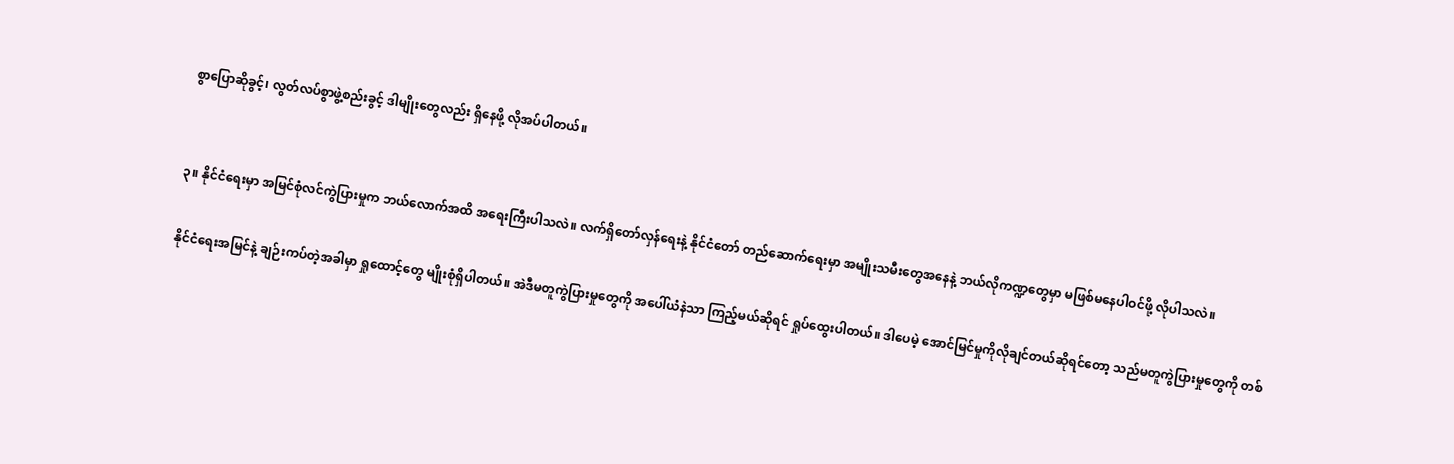စွာပြောဆိုခွင့်၊ လွတ်လပ်စွာဖွဲ့စည်းခွင့် ဒါမျိုးတွေလည်း ရှိနေဖို့ လိုအပ်ပါတယ်။


၃။ နိုင်ငံရေးမှာ အမြင်စုံလင်ကွဲပြားမှုက ဘယ်လောက်အထိ အရေးကြီးပါသလဲ။ လက်ရှိတော်လှန်ရေးနဲ့ နိုင်ငံတော် တည်ဆောက်ရေးမှာ အမျိုးသမီးတွေအနေနဲ့ ဘယ်လိုကဏ္ဍတွေမှာ မဖြစ်မနေပါဝင်ဖို့ လိုပါသလဲ။

နိုင်ငံရေးအမြင်နဲ့ ချဉ်းကပ်တဲ့အခါမှာ ရှုထောင့်တွေ မျိုးစုံရှိပါတယ်။ အဲဒီမတူကွဲပြားမှုတွေကို အပေါ်ယံနဲသာ ကြည့်မယ်ဆိုရင် ရှုပ်ထွေးပါတယ်။ ဒါပေမဲ့ အောင်မြင်မှုကိုလိုချင်တယ်ဆိုရင်တော့ သည်မတူကွဲပြားမှုတွေကို တစ်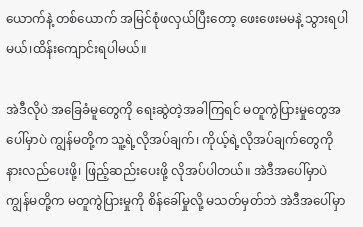ယောက်နဲ့ တစ်ယောက် အမြင်စုံဖလှယ်ပြီးတော့ ဖေးဖေးမမနဲ့ သွားရပါမယ်၊ထိန်း‌ကျောင်းရပါမယ်။

အဲဒီလိုပဲ အခြေခံမူတွေကို ရေးဆွဲတဲ့အခါကြရင် မတူကွဲပြားမှုတွေအပေါ်မှာပဲ ကျွန်မတို့က သူ့ရဲ့လိုအပ်ချက်၊ ကိုယ့်ရဲ့လိုအပ်ချက်တွေကို နားလည်ပေးဖို့၊ ဖြည့်ဆည်းပေးဖို့ လိုအပ်ပါတယ်။ အဲဒီအပေါ်မှာပဲ ကျွန်မတို့က မတူကွဲပြားမှုကို စိန်ခေါ်မှုလို့ မသတ်မှတ်ဘဲ အဲဒီအပေါ်မှာ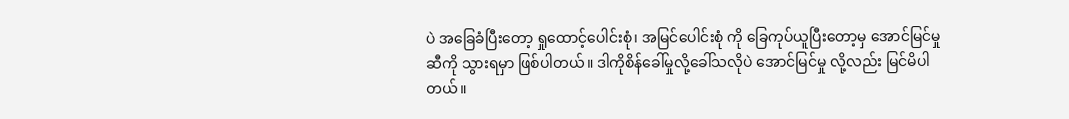ပဲ အခြေခံပြီးတော့ ရှုထောင့်ပေါင်းစုံ၊ အမြင်ပေါင်းစုံ ကို ခြေကုပ်ယူပြီးတော့မှ အောင်မြင်မှုဆီကို သွားရမှာ ဖြစ်ပါတယ်။ ဒါကိုစိန်ခေါ်မှုလို့ခေါ်သလိုပဲ အောင်မြင်မှု လို့လည်း မြင်မိပါတယ်။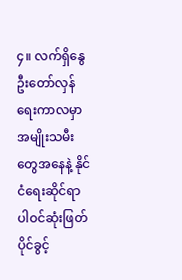၄။ လက်ရှိနွေဦးတော်လှန်ရေးကာလမှာ အမျိုးသမီးတွေအနေနဲ့ နိုင်ငံရေးဆိုင်ရာ ပါဝင်ဆုံးဖြတ်ပိုင်ခွင့်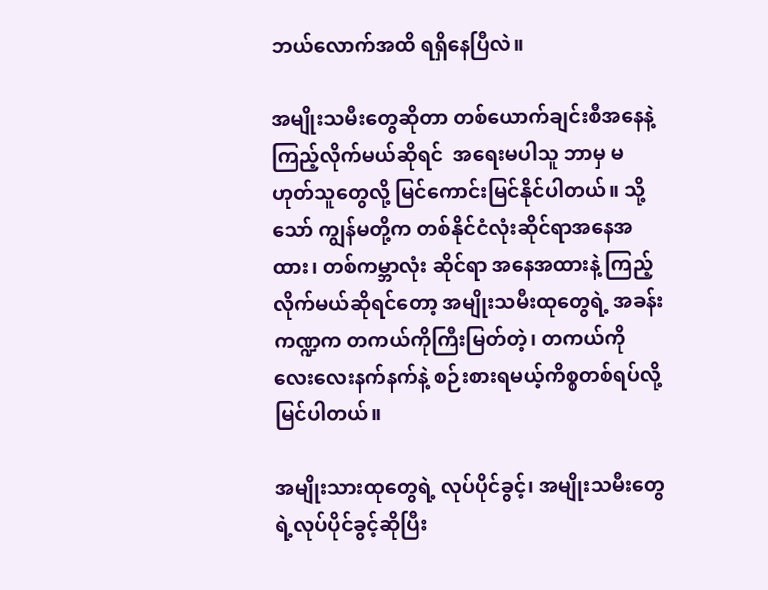ဘယ်လောက်အထိ ရရှိနေပြီလဲ။

အမျိုးသမီးတွေဆိုတာ တစ်ယောက်ချင်းစီအနေနဲ့ကြည့်လိုက်မယ်ဆိုရင်  အရေးမပါသူ ဘာမှ မဟုတ်သူတွေလို့ မြင်ကောင်းမြင်နိုင်ပါတယ်။ သို့သော် ကျွန်မတို့က တစ်နိုင်ငံလုံးဆိုင်ရာအနေအထား၊ တစ်ကမ္ဘာလုံး ဆိုင်ရာ အနေအထားနဲ့ ကြည့်လိုက်မယ်ဆိုရင်တော့ အမျိုးသမီးထုတွေရဲ့ အခန်းကဏ္ဍက တကယ်ကိုကြီးမြတ်တဲ့၊ တကယ်ကို လေးလေးနက်နက်နဲ့ စဉ်းစားရမယ့်ကိစ္စတစ်ရပ်လို့ မြင်ပါတယ်။

အမျိုးသားထုတွေရဲ့ လုပ်ပိုင်ခွင့်၊ အမျိုးသမီးတွေရဲ့လုပ်ပိုင်ခွင့်ဆိုပြီး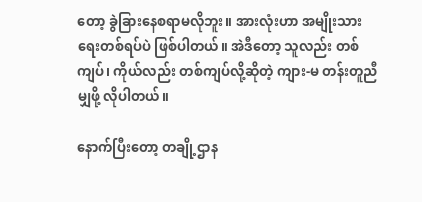တော့ ခွဲခြားနေစရာမလိုဘူး။ အားလုံးဟာ အမျိုးသားရေးတစ်ရပ်ပဲ ဖြစ်ပါတယ်။ အဲဒီတော့ သူလည်း တစ်ကျပ်၊ ကိုယ်လည်း တစ်ကျပ်လို့ဆိုတဲ့ ကျား-မ တန်းတူညီမျှဖို့ လိုပါတယ်။

နောက်ပြီးတော့ တချို့ဌာန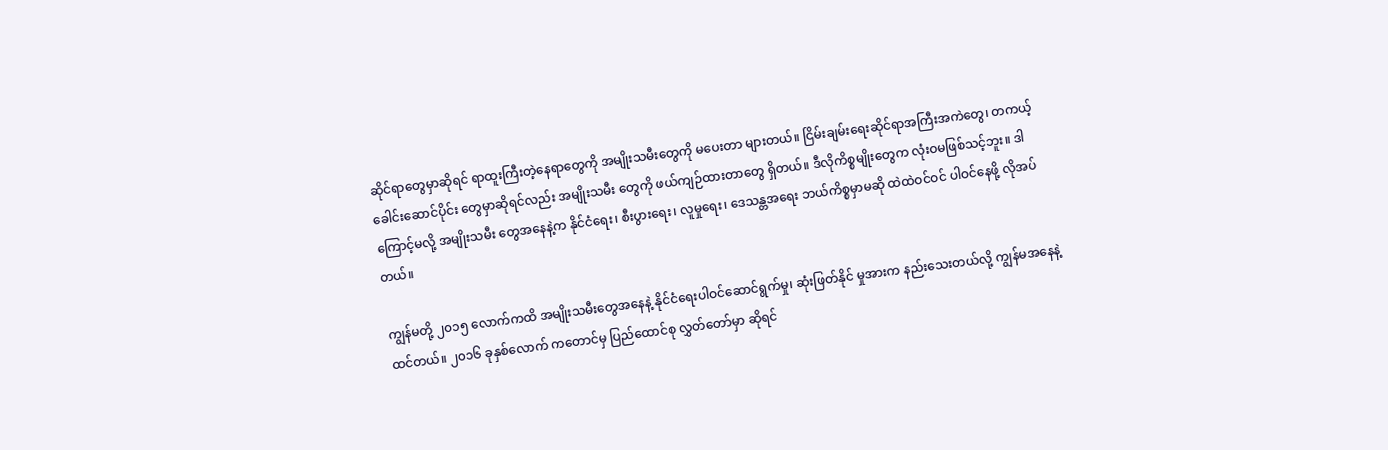ဆိုင်ရာတွေမှာဆိုရင် ရာထူးကြီးတဲ့နေရာတွေကို အမျိုးသမီးတွေကို မပေးတာ များတယ်။ ငြိမ်းချမ်းရေးဆိုင်ရာအကြီးအကဲတွေ၊ တကယ့်ခေါင်းဆောင်ပိုင်း တွေမှာဆိုရင်လည်း အမျိုးသမီး တွေကို ဖယ်ကျဉ်ထားတာတွေ ရှိတယ်။ ဒီလိုကိစ္စမျိုးတွေက လုံးဝမဖြစ်သင့်ဘူး။ ဒါကြောင့်မလို့ အမျိုးသမီး တွေအနေနဲ့က နိုင်ငံရေး၊ စီးပွားရေး၊ လူမှုရေး၊ ဒေသန္တအရေး ဘယ်ကိစ္စမှာမဆို ထဲထဲဝင်ဝင် ပါဝင်နေဖို့ လိုအပ်တယ်။

ကျွန်မတို့ ၂၀၁၅ လောက်ကထိ အမျိုးသမီးတွေအနေနဲ့ နိုင်ငံရေးပါဝင်ဆောင်ရွက်မှု၊ ဆုံးဖြတ်နိုင် မှုအားက နည်းသေးတယ်လို့ ကျွန်မအနေနဲ့ ထင်တယ်။ ၂၀၁၆ ခုနှစ်လောက် ကတောင်မှ ပြည်ထောင်စု လွှတ်တော်မှာ ဆိုရင်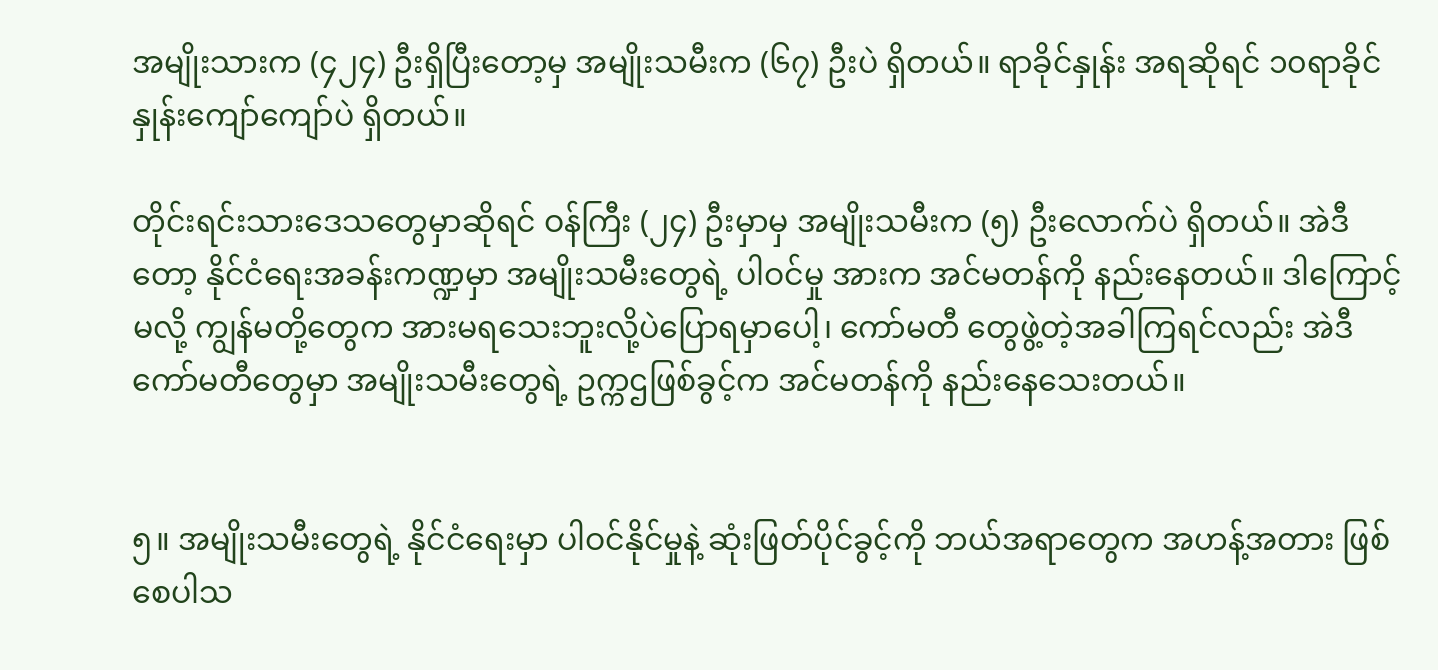အမျိုးသားက (၄၂၄) ဦးရှိပြီးတော့မှ အမျိုးသမီးက (၆၇) ဦးပဲ ရှိတယ်။ ရာခိုင်နှုန်း အရဆိုရင် ၁၀ရာခိုင်နှုန်းကျော်ကျော်ပဲ ရှိတယ်။

တိုင်းရင်းသားဒေသတွေမှာဆိုရင် ဝန်ကြီး (၂၄) ဦးမှာမှ အမျိုးသမီးက (၅) ဦးလောက်ပဲ ရှိတယ်။ အဲဒီတော့ နိုင်ငံရေးအခန်းကဏ္ဍမှာ အမျိုးသမီးတွေရဲ့ ပါဝင်မှု အားက အင်မတန်ကို နည်းနေတယ်။ ဒါကြောင့်မလို့ ကျွန်မတို့တွေက အားမရသေးဘူးလို့ပဲပြောရမှာပေါ့၊ ကော်မတီ တွေဖွဲ့တဲ့အခါကြရင်လည်း အဲဒီကော်မတီတွေမှာ အမျိုးသမီးတွေရဲ့ ဥက္ကဌဖြစ်ခွင့်က အင်မတန်ကို နည်းနေသေးတယ်။


၅။ အမျိုးသမီးတွေရဲ့ နိုင်ငံရေးမှာ ပါဝင်နိုင်မှုနဲ့ ဆုံးဖြတ်ပိုင်ခွင့်ကို ဘယ်အရာတွေက အဟန့်အတား ဖြစ်စေပါသ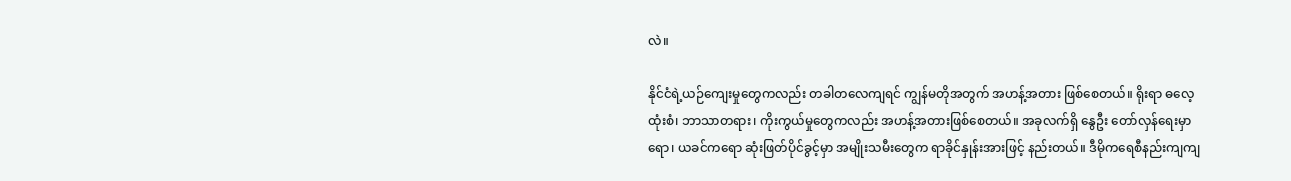လဲ။

နိုင်ငံရဲ့ယဉ်ကျေးမှုတွေကလည်း တခါတလေကျရင် ကျွန်မတိုအတွက် အဟန့်အတား ဖြစ်စေတယ်။ ရိုးရာ ဓလေ့ထုံးစံ၊ ဘာသာတရား၊ ကိုးကွယ်မှုတွေကလည်း အဟန့်အတားဖြစ်စေတယ်။ အခုလက်ရှိ နွေဦး တော်လှန်ရေးမှာရော၊ ယခင်ကရော ဆုံးဖြတ်ပိုင်ခွင့်မှာ အမျိုးသမီးတွေက ရာခိုင်နှုန်းအားဖြင့် နည်းတယ်။ ဒီမိုကရေစီနည်းကျကျ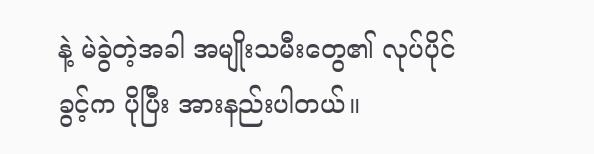နဲ့ မဲခွဲတဲ့အခါ အမျိုးသမီးတွေ၏ လုပ်ပိုင်ခွင့်က ပိုပြီး အားနည်းပါတယ်။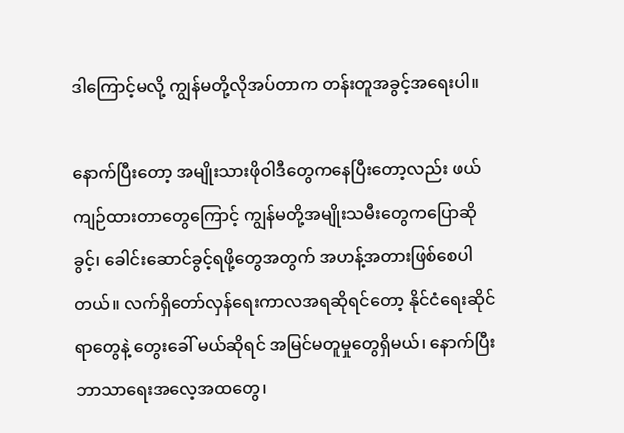ဒါကြောင့်မလို့ ကျွန်မတို့လိုအပ်တာက တန်းတူအခွင့်အရေးပါ။

နောက်ပြီးတော့ အမျိုးသားဖိုဝါဒီတွေကနေပြီးတော့လည်း ဖယ်ကျဉ်ထားတာတွေကြောင့် ကျွန်မတို့အမျိုးသမီးတွေကပြောဆိုခွင့်၊ ခေါင်းဆောင်ခွင့်ရဖို့တွေအတွက် အဟန့်အတားဖြစ်စေပါတယ်။ လက်ရှိတော်လှန်ရေးကာလအရဆိုရင်တော့ နိုင်ငံရေးဆိုင်ရာတွေနဲ့ တွေးခေါ် မယ်ဆိုရင် အမြင်မတူမှုတွေရှိမယ်၊ နောက်ပြီး ဘာသာရေးအလေ့အထတွေ၊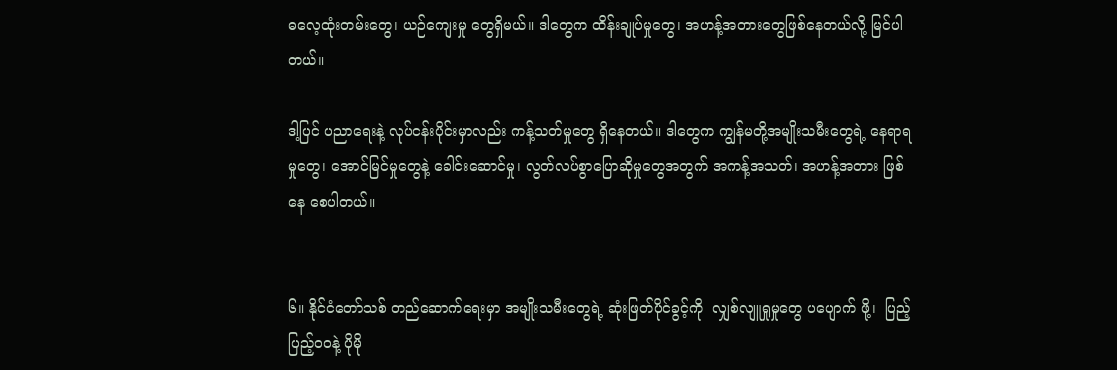ဓလေ့ထုံးတမ်းတွေ၊ ယဉ်ကျေးမှု တွေရှိမယ်။ ဒါတွေက ထိန်းချုပ်မှုတွေ၊ အဟန့်အတားတွေဖြစ်နေတယ်လို့ မြင်ပါတယ်။

ဒါ့ပြင် ပညာရေးနဲ့ လုပ်ငန်းပိုင်းမှာလည်း ကန့်သတ်မှုတွေ ရှိနေတယ်။ ဒါတွေက ကျွန်မတို့အမျိုးသမီးတွေရဲ့ နေရာရမှုတွေ၊ အောင်မြင်မှုတွေနဲ့ ခေါင်းဆောင်မှု၊ လွတ်လပ်စွာပြောဆိုမှုတွေအတွက် အကန့်အသတ်၊ အဟန့်အတား ဖြစ်နေ စေပါတယ်။


၆။ နိုင်ငံတော်သစ် တည်ဆောက်ရေးမှာ အမျိုးသမီးတွေရဲ့ ဆုံးဖြတ်ပိုင်ခွင့်ကို  လျှစ်လျူရှုမှုတွေ ပပျောက် ဖို့၊  ပြည့်ပြည့်ဝဝနဲ့ ပိုမို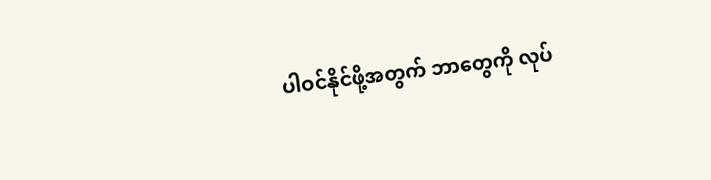ပါဝင်နိုင်ဖို့အတွက် ဘာတွေကို လုပ်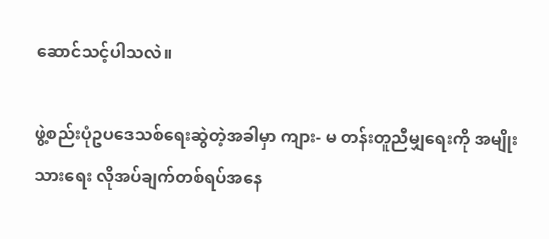ဆောင်သင့်ပါသလဲ။

ဖွဲ့စည်းပုံဥပဒေသစ်ရေးဆွဲတဲ့အခါမှာ ကျား- မ တန်းတူညီမျှရေးကို အမျိုးသားရေး လိုအပ်ချက်တစ်ရပ်အနေ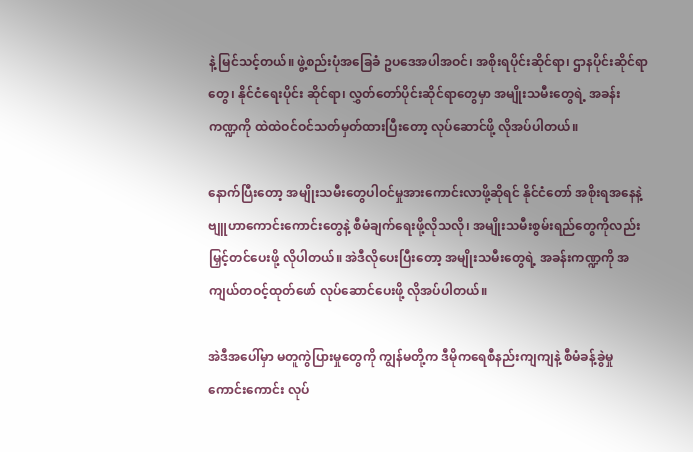နဲ့ မြင်သင့်တယ်။ ဖွဲ့စည်းပုံအခြေခံ ဥပဒေအပါအဝင်၊ အစိုးရပိုင်းဆိုင်ရာ၊ ဌာနပိုင်းဆိုင်ရာတွေ၊ နိုင်ငံရေးပိုင်း ဆိုင်ရာ၊ လွှတ်တော်ပိုင်းဆိုင်ရာတွေမှာ အမျိုးသမီးတွေရဲ့ အခန်းကဏ္ဍကို ထဲထဲဝင်ဝင်သတ်မှတ်ထားပြီးတော့ လုပ်ဆောင်ဖို့ လိုအပ်ပါတယ်။

နောက်ပြီးတော့ အမျိုးသမီးတွေပါဝင်မှုအားကောင်းလာဖို့ဆိုရင် နိုင်ငံတော် အစိုးရအနေနဲ့ ဗျူဟာကောင်းကောင်းတွေနဲ့ စီမံချက်ရေးဖို့လိုသလို၊ အမျိုးသမီးစွမ်းရည်တွေကိုလည်း မြှင့်တင်ပေးဖို့ လိုပါတယ်။ အဲဒီလိုပေးပြီးတော့ အမျိုးသမီးတွေရဲ့ အခန်းကဏ္ဍကို အကျယ်တဝင့်ထုတ်ဖော် လုပ်ဆောင်ပေးဖို့ လိုအပ်ပါတယ်။

အဲဒီအပေါ်မှာ မတူကွဲပြားမှုတွေကို ကျွန်မတို့က ဒီမိုကရေစီနည်းကျကျနဲ့ စီမံခန့်ခွဲမှုကောင်းကောင်း လုပ်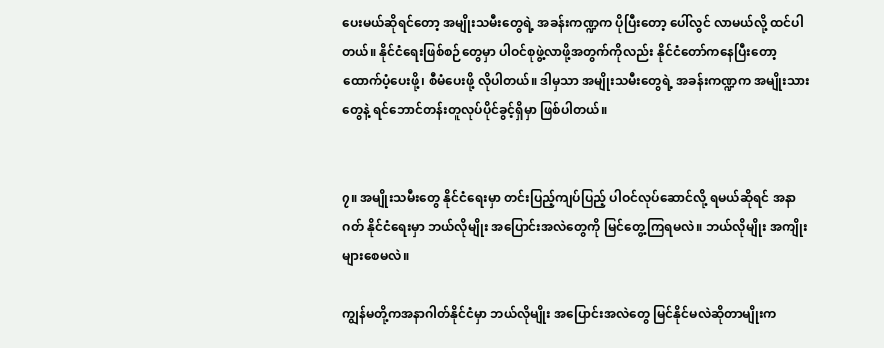ပေးမယ်ဆိုရင်တော့ အမျိုးသမီးတွေရဲ့ အခန်းကဏ္ဍက ပိုပြီးတော့ ပေါ်လွင် လာမယ်လို့ ထင်ပါတယ်။ နိုင်ငံရေးဖြစ်စဉ်တွေမှာ ပါဝင်စုဖွဲ့လာဖို့အတွက်ကိုလည်း နိုင်ငံတော်ကနေပြီးတော့ ထောက်ပံ့ပေးဖို့၊ စီမံပေးဖို့ လိုပါတယ်။ ဒါမှသာ အမျိုးသမီးတွေရဲ့ အခန်းကဏ္ဍက အမျိုးသားတွေနဲ့ ရင်ဘောင်တန်းတူလုပ်ပိုင်ခွင့်ရှိမှာ ဖြစ်ပါတယ်။


၇။ အမျိုးသမီးတွေ နိုင်ငံရေးမှာ တင်းပြည့်ကျပ်ပြည့် ပါဝင်လုပ်ဆောင်လို့ ရမယ်ဆိုရင် အနာဂတ် နိုင်ငံရေးမှာ ဘယ်လိုမျိုး အပြောင်းအလဲတွေကို မြင်တွေ့ကြရမလဲ။ ဘယ်လိုမျိုး အကျိုးများစေမလဲ။

ကျွန်မတို့ကအနာဂါတ်နိုင်ငံမှာ ဘယ်လိုမျိုး အပြောင်းအလဲတွေ မြင်နိုင်မလဲဆိုတာမျိုးက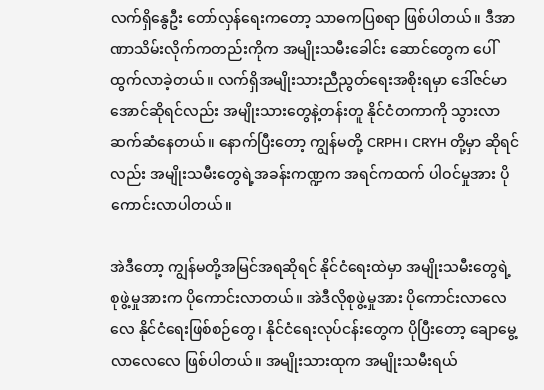လက်ရှိနွေဦး တော်လှန်ရေးကတော့ သာဓကပြစရာ ဖြစ်ပါတယ်။ ဒီအာဏာသိမ်းလိုက်ကတည်းကိုက အမျိုးသမီးခေါင်း ဆောင်တွေက ပေါ်ထွက်လာခဲ့တယ်။ လက်ရှိအမျိုးသားညီညွတ်ရေးအစိုးရမှာ ဒေါ်ဇင်မာအောင်ဆိုရင်လည်း အမျိုးသားတွေနဲ့တန်းတူ နိုင်ငံတကာကို သွားလာဆက်ဆံနေတယ်။ နောက်ပြီးတော့ ကျွန်မတို့ CRPH၊ CRYH တို့မှာ ဆိုရင်လည်း အမျိုးသမီးတွေရဲ့အခန်းကဏ္ဍက အရင်ကထက် ပါဝင်မှုအား ပိုကောင်းလာပါတယ်။

အဲဒီတော့ ကျွန်မတို့အမြင်အရဆိုရင် နိုင်ငံရေးထဲမှာ အမျိုးသမီးတွေရဲ့ စုဖွဲ့မှုအားက ပိုကောင်းလာတယ်။ အဲဒီလိုစုဖွဲ့မှုအား ပိုကောင်းလာလေလေ နိုင်ငံရေးဖြစ်စဉ်တွေ၊ နိုင်ငံရေးလုပ်ငန်းတွေက ပိုပြီးတော့ ချောမွေ့လာလေလေ ဖြစ်ပါတယ်။ အမျိုးသားထုက အမျိုးသမီးရယ်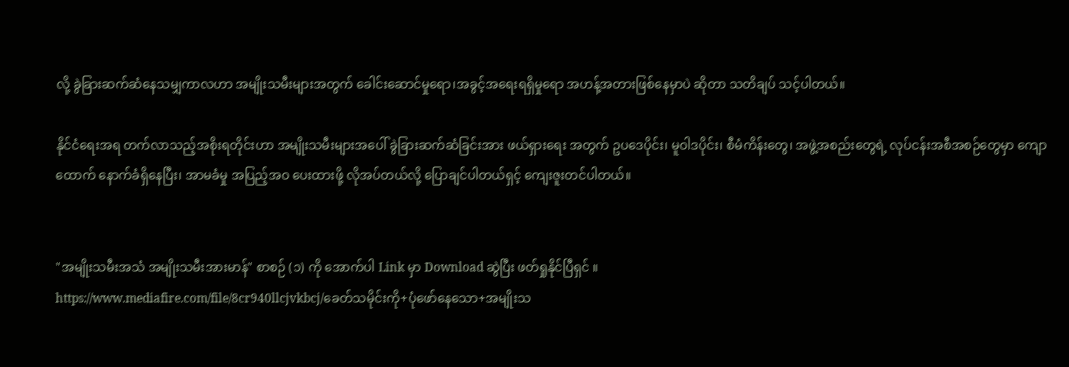လို့ ခွဲခြားဆက်ဆံနေသမျှကာလဟာ အမျိုးသမီးများအတွက် ခေါင်းဆောင်မှုရော၊အခွင့်အရေးရရှိမှုရော အဟန့်အတားဖြစ်နေမှာပဲ ဆိုတာ သတိချပ် သင့်ပါတယ်။

နိုင်ငံရေးအရ တက်လာသည့်အစိုးရတိုင်းဟာ အမျိုးသမီးများအပေါ် ခွဲခြားဆက်ဆံခြင်းအား ဖယ်ရှားရေး အတွက် ဥပဒေပိုင်း၊ မူဝါဒပိုင်း၊ စီမံကိန်းတွေ၊ အဖွဲ့အစည်းတွေရဲ့ လုပ်ငန်းအစီအစဉ်တွေမှာ ကျောထောက် နောက်ခံရှိနေပြီး၊ အာမခံမှု အပြည့်အဝ ပေးထားဖို့ လိုအပ်တယ်လို့ ပြောချင်ပါတယ်ရှင့် ကျေးဇူးတင်ပါတယ်။


"အမျိုးသမီးအသံ အမျိုးသမီးအားမာန်" စာစဉ် (၁) ကို အောက်ပါ Link မှာ Download ဆွဲပြီး ဖတ်ရှုနိုင်ပြီရှင် ။
https://www.mediafire.com/file/8cr940llcjvkbcj/ခေတ်သမိုင်းကို+ပုံဖော်နေသော+အမျိုးသ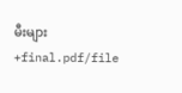မီးများ+final.pdf/file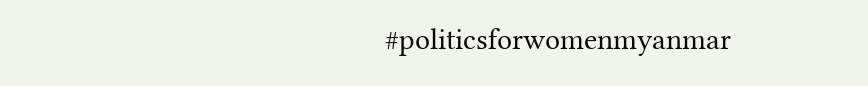#politicsforwomenmyanmar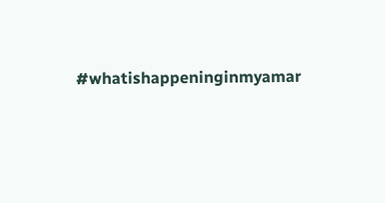#whatishappeninginmyamar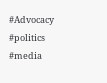#Advocacy
#politics
#media